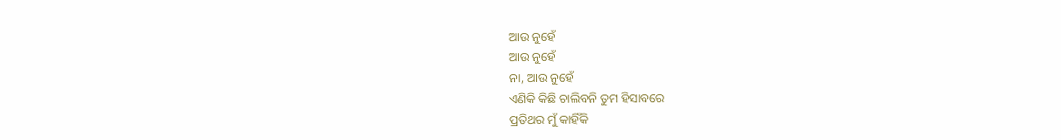ଆଉ ନୁହେଁ
ଆଉ ନୁହେଁ
ନା, ଆଉ ନୁହେଁ
ଏଣିକି କିଛି ଚାଲିବନି ତୁମ ହିସାବରେ
ପ୍ରତିଥର ମୁଁ କାହିଁକି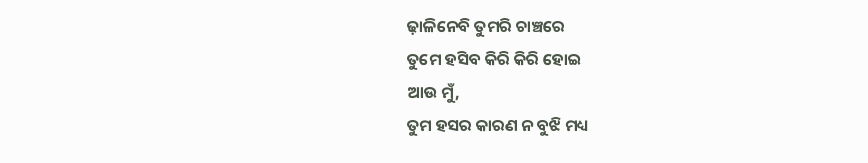ଢ଼ାଳିନେବି ତୁମରି ଚାଞ୍ଚରେ
ତୁମେ ହସିବ କିରି କିରି ହୋଇ
ଆଉ ମୁଁ,
ତୁମ ହସର କାରଣ ନ ବୁଝି ମଧ୍ୟ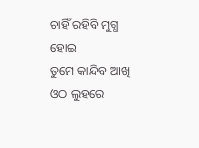ଚାହିଁ ରହିବି ମୁଗ୍ଧ ହୋଇ
ତୁମେ କାନ୍ଦିବ ଆଖି ଓଠ ଲୁହରେ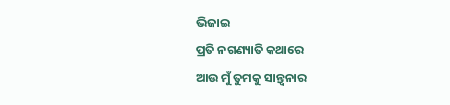ଭିଜାଇ
ପ୍ରତି ନଗଣ୍ୟାତି କଥାରେ
ଆଉ ମୁଁ ତୁମକୁ ସାନ୍ତ୍ବନାର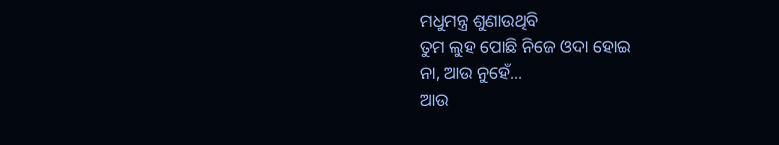ମଧୁମନ୍ତ୍ର ଶୁଣାଉଥିବି
ତୁମ ଲୁହ ପୋଛି ନିଜେ ଓଦା ହୋଇ
ନା, ଆଉ ନୁହେଁ...
ଆଉ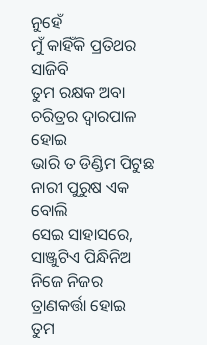ନୁହେଁ
ମୁଁ କାହିଁକି ପ୍ରତିଥର ସାଜିବି
ତୁମ ରକ୍ଷକ ଅବା ଚରିତ୍ରର ଦ୍ବାରପାଳ ହୋଇ
ଭାରି ତ ଡିଣ୍ଡିମ ପିଟୁଛ ନାରୀ ପୁରୁଷ ଏକ ବୋଲି
ସେଇ ସାହାସରେ,
ସାଞ୍ଜୁଟିଏ ପିନ୍ଧିନିଅ ନିଜେ ନିଜର ତ୍ରାଣକର୍ତ୍ତା ହୋଇ
ତୁମ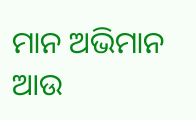ମାନ ଅଭିମାନ ଆଉ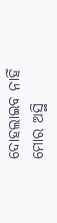ଦୋହଲାଇବ ନାହିଁ
ମୋର ଅସ୍ଥି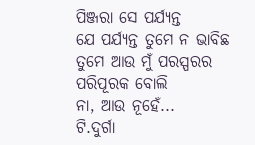ପିଞ୍ଜରା ସେ ପର୍ଯ୍ୟନ୍ତ
ଯେ ପର୍ଯ୍ୟନ୍ତ ତୁମେ ନ ଭାବିଛ
ତୁମେ ଆଉ ମୁଁ ପରସ୍ପରର ପରିପୂରକ ବୋଲି
ନା, ଆଉ ନୂହେଁ...
ଟି.ଦୁର୍ଗା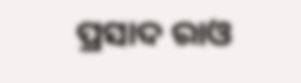ପ୍ରସାଦ ରାଓ